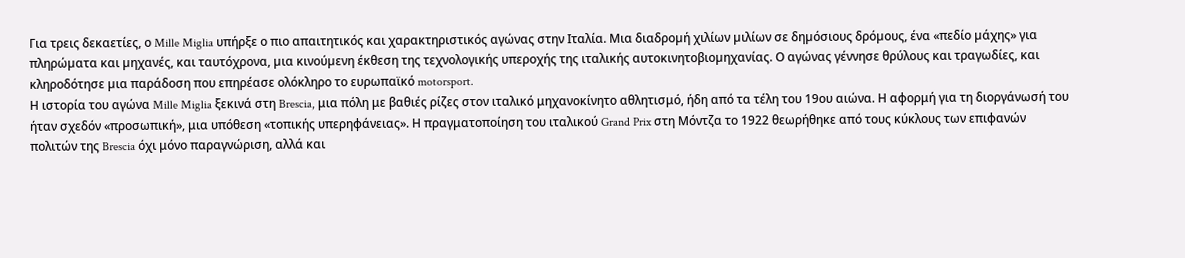Για τρεις δεκαετίες, ο Mille Miglia υπήρξε ο πιο απαιτητικός και χαρακτηριστικός αγώνας στην Ιταλία. Μια διαδροµή χιλίων µιλίων σε δηµόσιους δρόµους, ένα «πεδίο µάχης» για πληρώµατα και µηχανές, και ταυτόχρονα, µια κινούµενη έκθεση της τεχνολογικής υπεροχής της ιταλικής αυτοκινητοβιοµηχανίας. Ο αγώνας γέννησε θρύλους και τραγωδίες, και κληροδότησε µια παράδοση που επηρέασε ολόκληρο το ευρωπαϊκό motorsport.
Η ιστορία του αγώνα Mille Miglia ξεκινά στη Brescia, μια πόλη με βαθιές ρίζες στον ιταλικό μηχανοκίνητο αθλητισμό, ήδη από τα τέλη του 19ου αιώνα. Η αφορμή για τη διοργάνωσή του ήταν σχεδόν «προσωπική», μια υπόθεση «τοπικής υπερηφάνειας». Η πραγματοποίηση του ιταλικού Grand Prix στη Μόντζα το 1922 θεωρήθηκε από τους κύκλους των επιφανών πολιτών της Brescia όχι μόνο παραγνώριση, αλλά και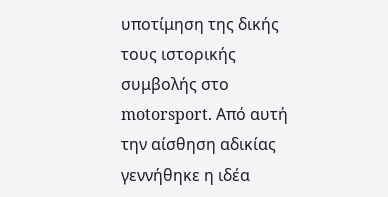υποτίμηση της δικής τους ιστορικής συμβολής στο motorsport. Από αυτή την αίσθηση αδικίας γεννήθηκε η ιδέα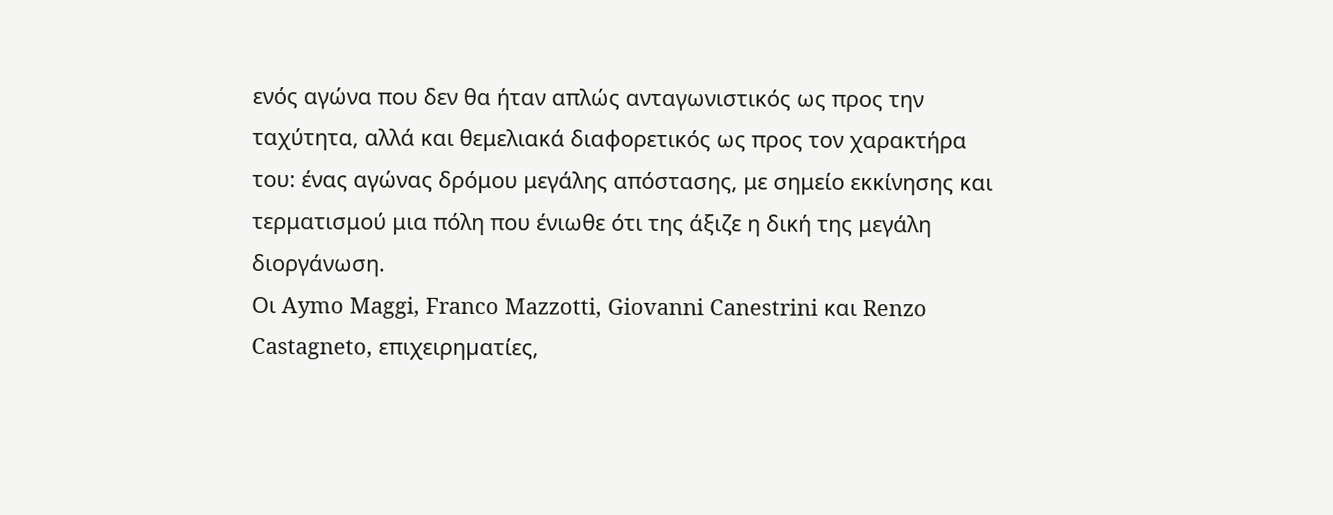ενός αγώνα που δεν θα ήταν απλώς ανταγωνιστικός ως προς την ταχύτητα, αλλά και θεμελιακά διαφορετικός ως προς τον χαρακτήρα του: ένας αγώνας δρόμου μεγάλης απόστασης, με σημείο εκκίνησης και τερματισμού μια πόλη που ένιωθε ότι της άξιζε η δική της μεγάλη διοργάνωση.
Οι Aymo Maggi, Franco Mazzotti, Giovanni Canestrini και Renzo Castagneto, επιχειρηµατίες,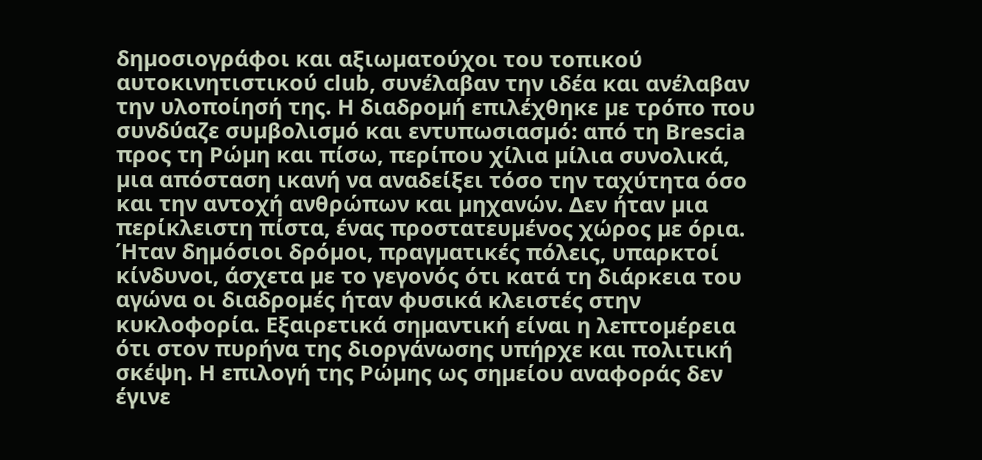δηµοσιογράφοι και αξιωµατούχοι του τοπικού αυτοκινητιστικού club, συνέλαβαν την ιδέα και ανέλαβαν την υλοποίησή της. Η διαδροµή επιλέχθηκε µε τρόπο που συνδύαζε συµβολισµό και εντυπωσιασµό: από τη Brescia προς τη Ρώµη και πίσω, περίπου χίλια µίλια συνολικά, µια απόσταση ικανή να αναδείξει τόσο την ταχύτητα όσο και την αντοχή ανθρώπων και µηχανών. Δεν ήταν µια περίκλειστη πίστα, ένας προστατευµένος χώρος µε όρια. Ήταν δηµόσιοι δρόµοι, πραγµατικές πόλεις, υπαρκτοί κίνδυνοι, άσχετα µε το γεγονός ότι κατά τη διάρκεια του αγώνα οι διαδροµές ήταν φυσικά κλειστές στην κυκλοφορία. Εξαιρετικά σηµαντική είναι η λεπτοµέρεια ότι στον πυρήνα της διοργάνωσης υπήρχε και πολιτική σκέψη. Η επιλογή της Ρώµης ως σηµείου αναφοράς δεν έγινε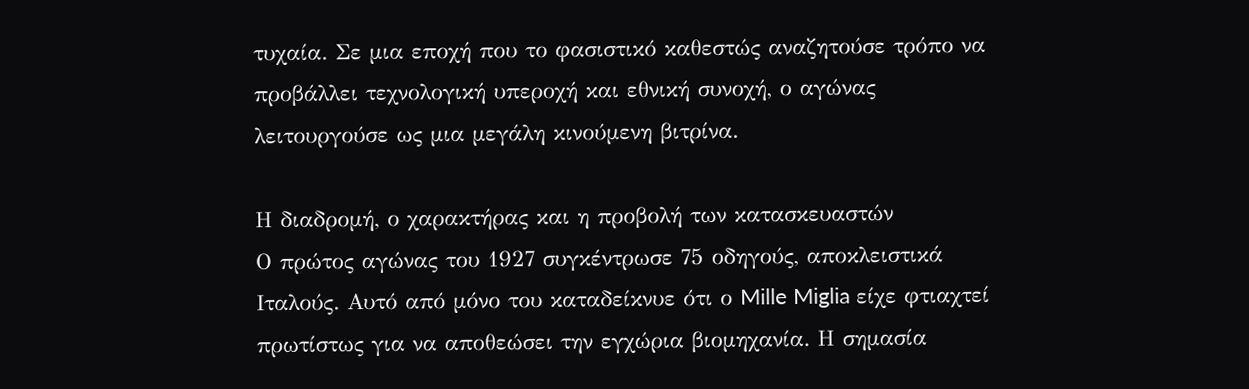τυχαία. Σε µια εποχή που το φασιστικό καθεστώς αναζητούσε τρόπο να προβάλλει τεχνολογική υπεροχή και εθνική συνοχή, ο αγώνας λειτουργούσε ως µια µεγάλη κινούµενη βιτρίνα.

Η διαδροµή, ο χαρακτήρας και η προβολή των κατασκευαστών
Ο πρώτος αγώνας του 1927 συγκέντρωσε 75 οδηγούς, αποκλειστικά Ιταλούς. Αυτό από μόνο του καταδείκνυε ότι ο Mille Miglia είχε φτιαχτεί πρωτίστως για να αποθεώσει την εγχώρια βιομηχανία. Η σημασία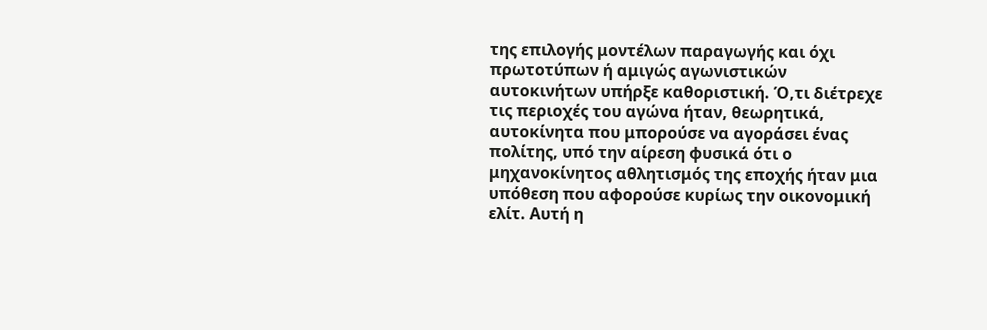της επιλογής μοντέλων παραγωγής και όχι πρωτοτύπων ή αμιγώς αγωνιστικών αυτοκινήτων υπήρξε καθοριστική. Ό,τι διέτρεχε τις περιοχές του αγώνα ήταν, θεωρητικά, αυτοκίνητα που μπορούσε να αγοράσει ένας πολίτης, υπό την αίρεση φυσικά ότι ο μηχανοκίνητος αθλητισμός της εποχής ήταν μια υπόθεση που αφορούσε κυρίως την οικονομική ελίτ. Αυτή η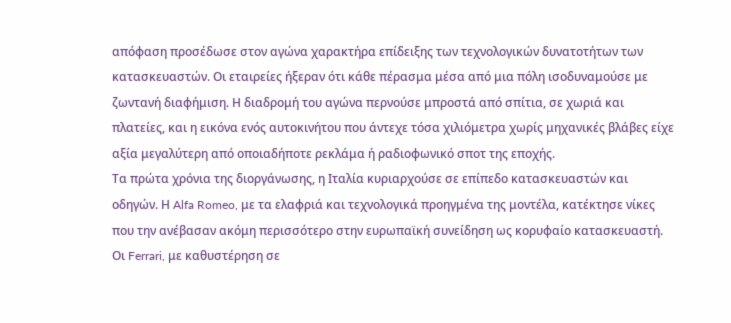απόφαση προσέδωσε στον αγώνα χαρακτήρα επίδειξης των τεχνολογικών δυνατοτήτων των κατασκευαστών. Οι εταιρείες ήξεραν ότι κάθε πέρασμα μέσα από μια πόλη ισοδυναμούσε με ζωντανή διαφήμιση. Η διαδρομή του αγώνα περνούσε μπροστά από σπίτια, σε χωριά και πλατείες, και η εικόνα ενός αυτοκινήτου που άντεχε τόσα χιλιόμετρα χωρίς μηχανικές βλάβες είχε αξία μεγαλύτερη από οποιαδήποτε ρεκλάμα ή ραδιοφωνικό σποτ της εποχής.
Τα πρώτα χρόνια της διοργάνωσης, η Ιταλία κυριαρχούσε σε επίπεδο κατασκευαστών και οδηγών. Η Alfa Romeo, με τα ελαφριά και τεχνολογικά προηγμένα της μοντέλα, κατέκτησε νίκες που την ανέβασαν ακόμη περισσότερο στην ευρωπαϊκή συνείδηση ως κορυφαίο κατασκευαστή. Οι Ferrari, με καθυστέρηση σε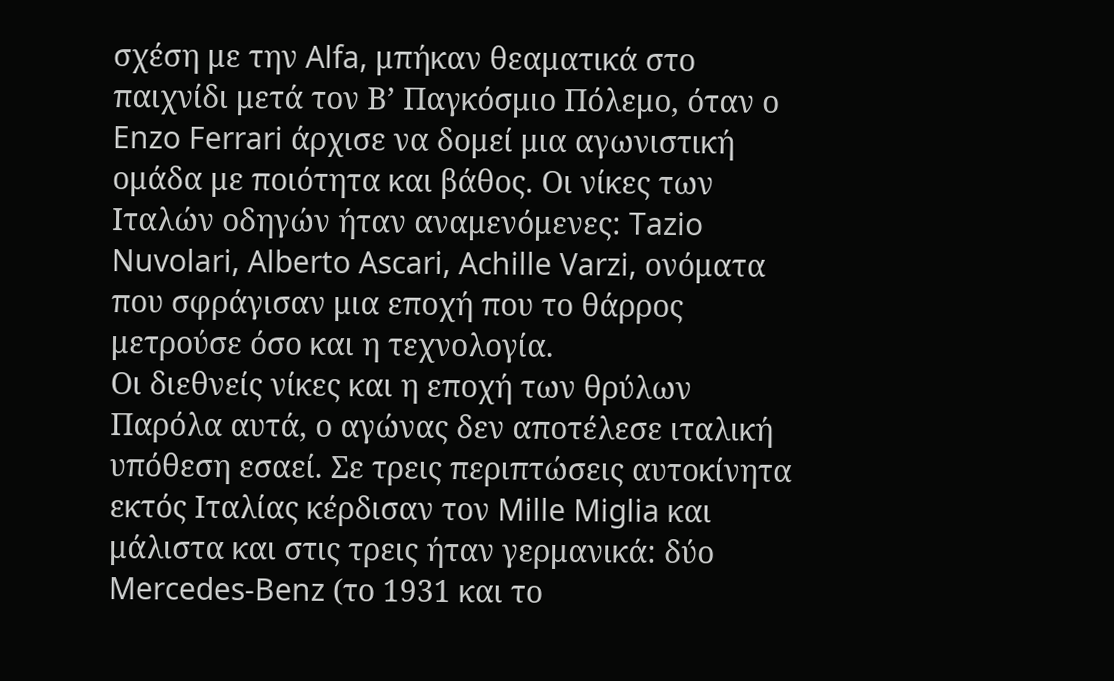σχέση με την Alfa, μπήκαν θεαματικά στο παιχνίδι μετά τον Β’ Παγκόσμιο Πόλεμο, όταν ο Enzo Ferrari άρχισε να δομεί μια αγωνιστική ομάδα με ποιότητα και βάθος. Οι νίκες των Ιταλών οδηγών ήταν αναμενόμενες: Tazio Nuvolari, Alberto Ascari, Achille Varzi, ονόματα που σφράγισαν μια εποχή που το θάρρος μετρούσε όσο και η τεχνολογία.
Οι διεθνείς νίκες και η εποχή των θρύλων
Παρόλα αυτά, ο αγώνας δεν αποτέλεσε ιταλική υπόθεση εσαεί. Σε τρεις περιπτώσεις αυτοκίνητα εκτός Ιταλίας κέρδισαν τον Mille Miglia και μάλιστα και στις τρεις ήταν γερμανικά: δύο Mercedes-Benz (το 1931 και το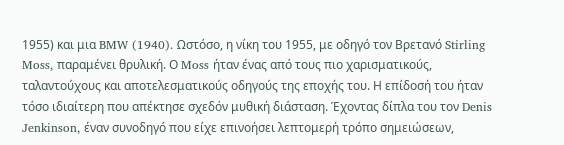1955) και μια BMW (1940). Ωστόσο, η νίκη του 1955, με οδηγό τον Βρετανό Stirling Moss, παραμένει θρυλική. Ο Moss ήταν ένας από τους πιο χαρισματικούς, ταλαντούχους και αποτελεσματικούς οδηγούς της εποχής του. Η επίδοσή του ήταν τόσο ιδιαίτερη που απέκτησε σχεδόν μυθική διάσταση. Έχοντας δίπλα του τον Denis Jenkinson, έναν συνοδηγό που είχε επινοήσει λεπτομερή τρόπο σημειώσεων,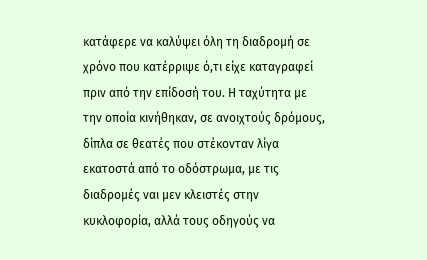κατάφερε να καλύψει όλη τη διαδρομή σε χρόνο που κατέρριψε ό,τι είχε καταγραφεί πριν από την επίδοσή του. Η ταχύτητα με την οποία κινήθηκαν, σε ανοιχτούς δρόμους, δίπλα σε θεατές που στέκονταν λίγα εκατοστά από το οδόστρωμα, με τις διαδρομές ναι μεν κλειστές στην κυκλοφορία, αλλά τους οδηγούς να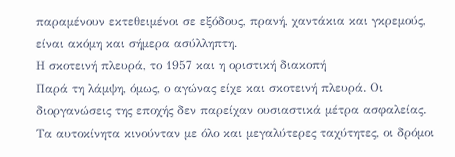παραμένουν εκτεθειμένοι σε εξόδους, πρανή, χαντάκια και γκρεμούς, είναι ακόμη και σήμερα ασύλληπτη.
Η σκοτεινή πλευρά, το 1957 και η οριστική διακοπή
Παρά τη λάμψη, όμως, ο αγώνας είχε και σκοτεινή πλευρά. Οι διοργανώσεις της εποχής δεν παρείχαν ουσιαστικά μέτρα ασφαλείας. Τα αυτοκίνητα κινούνταν με όλο και μεγαλύτερες ταχύτητες, οι δρόμοι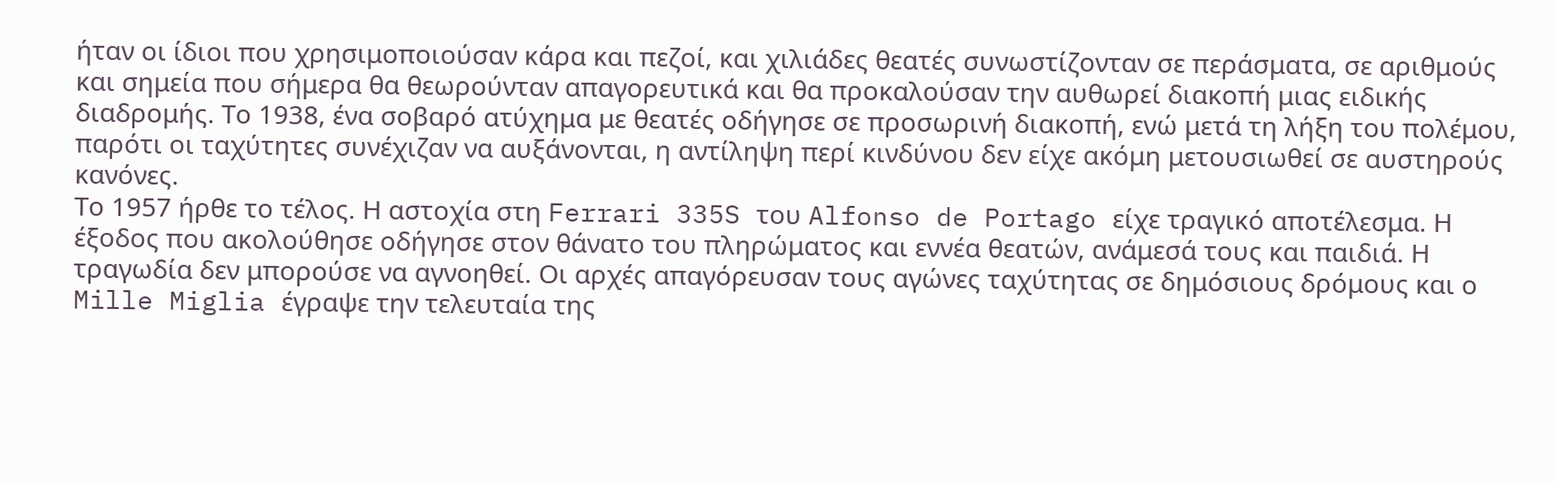ήταν οι ίδιοι που χρησιμοποιούσαν κάρα και πεζοί, και χιλιάδες θεατές συνωστίζονταν σε περάσματα, σε αριθμούς και σημεία που σήμερα θα θεωρούνταν απαγορευτικά και θα προκαλούσαν την αυθωρεί διακοπή μιας ειδικής διαδρομής. Το 1938, ένα σοβαρό ατύχημα με θεατές οδήγησε σε προσωρινή διακοπή, ενώ μετά τη λήξη του πολέμου, παρότι οι ταχύτητες συνέχιζαν να αυξάνονται, η αντίληψη περί κινδύνου δεν είχε ακόμη μετουσιωθεί σε αυστηρούς κανόνες.
Το 1957 ήρθε το τέλος. Η αστοχία στη Ferrari 335S του Alfonso de Portago είχε τραγικό αποτέλεσμα. Η έξοδος που ακολούθησε οδήγησε στον θάνατο του πληρώματος και εννέα θεατών, ανάμεσά τους και παιδιά. Η τραγωδία δεν μπορούσε να αγνοηθεί. Οι αρχές απαγόρευσαν τους αγώνες ταχύτητας σε δημόσιους δρόμους και ο Mille Miglia έγραψε την τελευταία της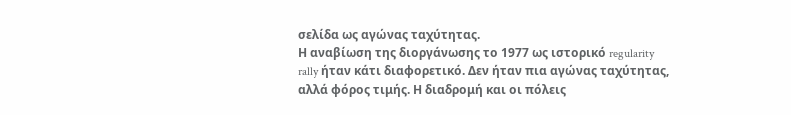σελίδα ως αγώνας ταχύτητας.
Η αναβίωση της διοργάνωσης το 1977 ως ιστορικό regularity rally ήταν κάτι διαφορετικό. Δεν ήταν πια αγώνας ταχύτητας, αλλά φόρος τιμής. Η διαδρομή και οι πόλεις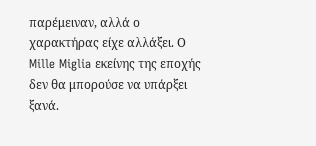παρέμειναν, αλλά ο χαρακτήρας είχε αλλάξει. Ο Mille Miglia εκείνης της εποχής δεν θα μπορούσε να υπάρξει ξανά.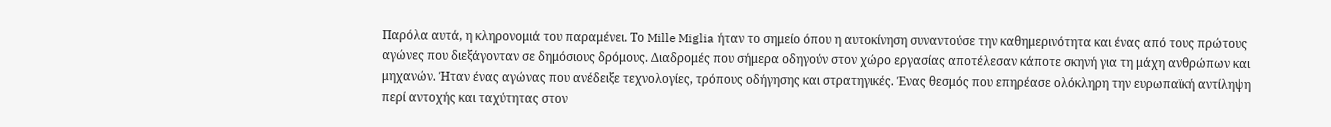Παρόλα αυτά, η κληρονομιά του παραμένει. Το Mille Miglia ήταν το σημείο όπου η αυτοκίνηση συναντούσε την καθημερινότητα και ένας από τους πρώτους αγώνες που διεξάγονταν σε δημόσιους δρόμους. Διαδρομές που σήμερα οδηγούν στον χώρο εργασίας αποτέλεσαν κάποτε σκηνή για τη μάχη ανθρώπων και μηχανών. Ήταν ένας αγώνας που ανέδειξε τεχνολογίες, τρόπους οδήγησης και στρατηγικές. Ένας θεσμός που επηρέασε ολόκληρη την ευρωπαϊκή αντίληψη περί αντοχής και ταχύτητας στον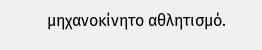μηχανοκίνητο αθλητισμό.